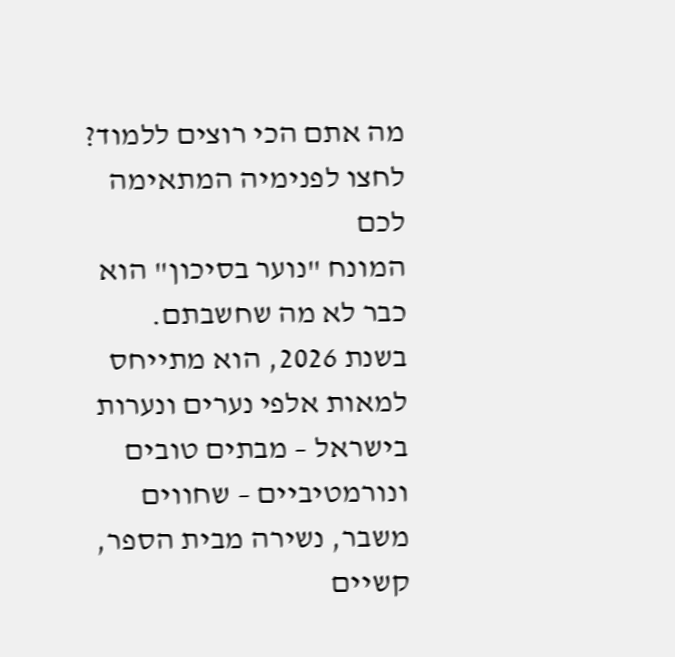מה אתם הכי רוצים ללמוד?
לחצו לפנימיה המתאימה לכם
המונח "נוער בסיכון" הוא כבר לא מה שחשבתם. בשנת 2026, הוא מתייחס למאות אלפי נערים ונערות בישראל – מבתים טובים ונורמטיביים – שחווים משבר, נשירה מבית הספר, קשיים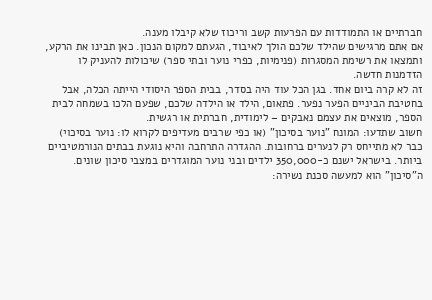חברתיים או התמודדות עם הפרעות קשב וריכוז שלא קיבלו מענה.
אם אתם מרגישים שהילד שלכם הולך לאיבוד, הגעתם למקום הנכון. כאן תבינו את הרקע, ותמצאו את רשימת המסגרות (פנימיות, כפרי נוער ובתי ספר) שיכולות להעניק לו הזדמנות חדשה.
זה לא קרה ביום אחד. בגן הכל עוד היה בסדר, בבית הספר היסודי הייתה הכלה, אבל בחטיבת הביניים הפער נפער. פתאום, הילד או הילדה שלכם, שפעם הלכו בשמחה לבית הספר, מוצאים את עצמם נאבקים – לימודית, חברתית או רגשית.
חשוב שתדעו: המונח "נוער בסיכון" (או כפי שרבים מעדיפים לקרוא לו: נוער בסיכוי) כבר לא מתייחס רק לנערים ברחובות. ההגדרה התרחבה והיא נוגעת בבתים הנורמטיביים ביותר. בישראל ישנם כ-350,000 ילדים ובני נוער המוגדרים במצבי סיכון שונים. ה"סיכון" הוא למעשה סכנת נשירה: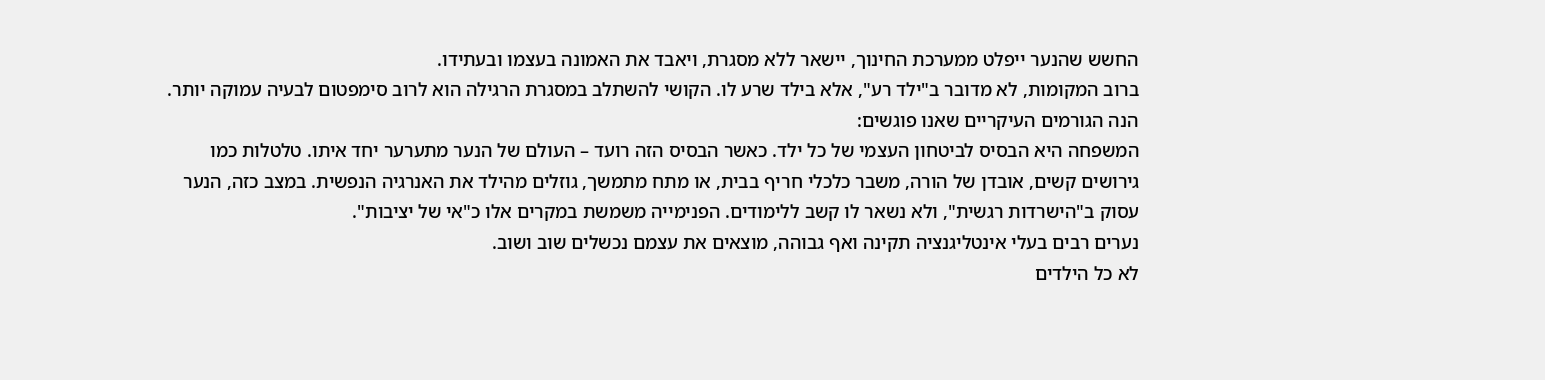החשש שהנער ייפלט ממערכת החינוך, יישאר ללא מסגרת, ויאבד את האמונה בעצמו ובעתידו.
ברוב המקומות, לא מדובר ב"ילד רע", אלא בילד שרע לו. הקושי להשתלב במסגרת הרגילה הוא לרוב סימפטום לבעיה עמוקה יותר. הנה הגורמים העיקריים שאנו פוגשים:
המשפחה היא הבסיס לביטחון העצמי של כל ילד. כאשר הבסיס הזה רועד – העולם של הנער מתערער יחד איתו. טלטלות כמו גירושים קשים, אובדן של הורה, משבר כלכלי חריף בבית, או מתח מתמשך, גוזלים מהילד את האנרגיה הנפשית. במצב כזה, הנער עסוק ב"הישרדות רגשית", ולא נשאר לו קשב ללימודים. הפנימייה משמשת במקרים אלו כ"אי של יציבות".
נערים רבים בעלי אינטליגנציה תקינה ואף גבוהה, מוצאים את עצמם נכשלים שוב ושוב.
לא כל הילדים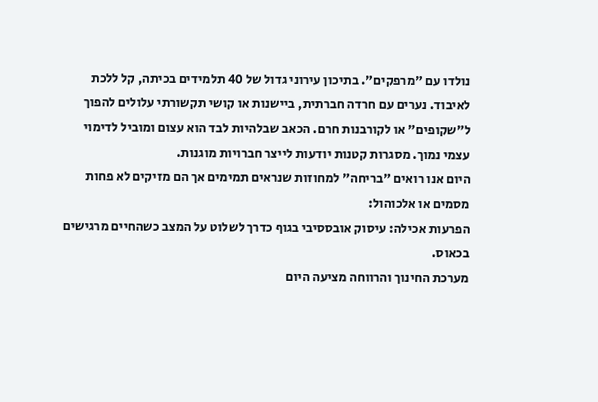נולדו עם "מרפקים". בתיכון עירוני גדול של 40 תלמידים בכיתה, קל ללכת לאיבוד. נערים עם חרדה חברתית, ביישנות או קושי תקשורתי עלולים להפוך ל"שקופים" או לקורבנות חרם. הכאב שבלהיות לבד הוא עצום ומוביל לדימוי עצמי נמוך. מסגרות קטנות יודעות לייצר חברויות מוגנות.
היום אנו רואים "בריחה" למחוזות שנראים תמימים אך הם מזיקים לא פחות מסמים או אלכוהול:
הפרעות אכילה: עיסוק אובססיבי בגוף כדרך לשלוט על המצב כשהחיים מרגישים בכאוס.
מערכת החינוך והרווחה מציעה היום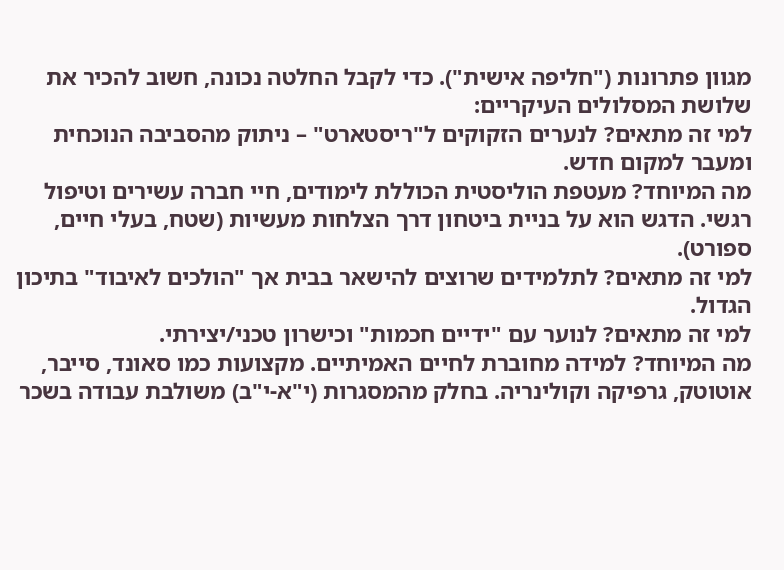מגוון פתרונות ("חליפה אישית"). כדי לקבל החלטה נכונה, חשוב להכיר את שלושת המסלולים העיקריים:
למי זה מתאים? לנערים הזקוקים ל"ריסטארט" – ניתוק מהסביבה הנוכחית ומעבר למקום חדש.
מה המיוחד? מעטפת הוליסטית הכוללת לימודים, חיי חברה עשירים וטיפול רגשי. הדגש הוא על בניית ביטחון דרך הצלחות מעשיות (שטח, בעלי חיים, ספורט).
למי זה מתאים? לתלמידים שרוצים להישאר בבית אך "הולכים לאיבוד" בתיכון הגדול.
למי זה מתאים? לנוער עם "ידיים חכמות" וכישרון טכני/יצירתי.
מה המיוחד? למידה מחוברת לחיים האמיתיים. מקצועות כמו סאונד, סייבר, אוטוטק, גרפיקה וקולינריה. בחלק מהמסגרות (י"א-י"ב) משולבת עבודה בשכר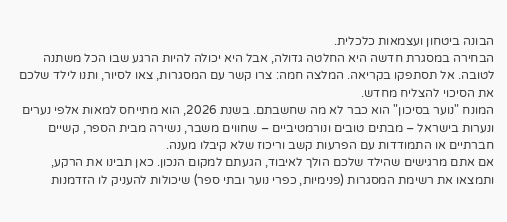הבונה ביטחון ועצמאות כלכלית.
הבחירה במסגרת חדשה היא החלטה גדולה, אבל היא יכולה להיות הרגע שבו הכל משתנה לטובה. אל תסתפקו בקריאה. המלצה חמה: צרו קשר עם המסגרות, צאו לסיור, ותנו לילד שלכם את הסיכוי להצליח מחדש.
המונח "נוער בסיכון" הוא כבר לא מה שחשבתם. בשנת 2026, הוא מתייחס למאות אלפי נערים ונערות בישראל – מבתים טובים ונורמטיביים – שחווים משבר, נשירה מבית הספר, קשיים חברתיים או התמודדות עם הפרעות קשב וריכוז שלא קיבלו מענה.
אם אתם מרגישים שהילד שלכם הולך לאיבוד, הגעתם למקום הנכון. כאן תבינו את הרקע, ותמצאו את רשימת המסגרות (פנימיות, כפרי נוער ובתי ספר) שיכולות להעניק לו הזדמנות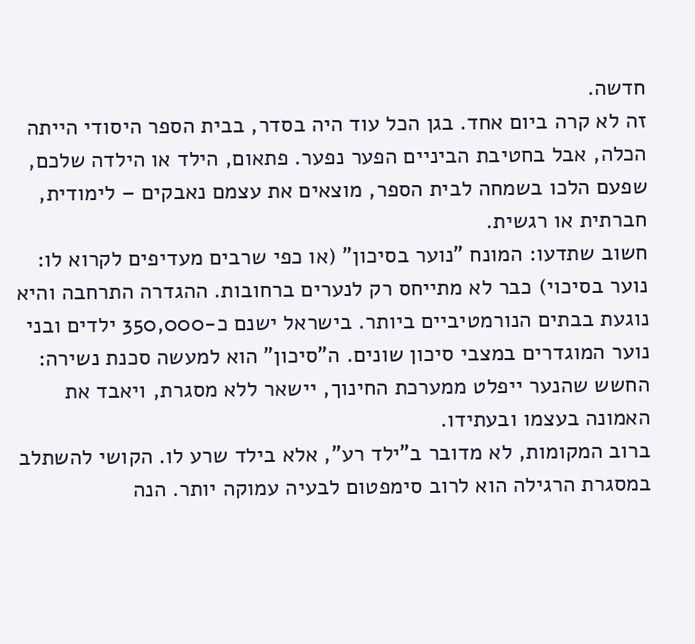חדשה.
זה לא קרה ביום אחד. בגן הכל עוד היה בסדר, בבית הספר היסודי הייתה הכלה, אבל בחטיבת הביניים הפער נפער. פתאום, הילד או הילדה שלכם, שפעם הלכו בשמחה לבית הספר, מוצאים את עצמם נאבקים – לימודית, חברתית או רגשית.
חשוב שתדעו: המונח "נוער בסיכון" (או כפי שרבים מעדיפים לקרוא לו: נוער בסיכוי) כבר לא מתייחס רק לנערים ברחובות. ההגדרה התרחבה והיא נוגעת בבתים הנורמטיביים ביותר. בישראל ישנם כ-350,000 ילדים ובני נוער המוגדרים במצבי סיכון שונים. ה"סיכון" הוא למעשה סכנת נשירה: החשש שהנער ייפלט ממערכת החינוך, יישאר ללא מסגרת, ויאבד את האמונה בעצמו ובעתידו.
ברוב המקומות, לא מדובר ב"ילד רע", אלא בילד שרע לו. הקושי להשתלב במסגרת הרגילה הוא לרוב סימפטום לבעיה עמוקה יותר. הנה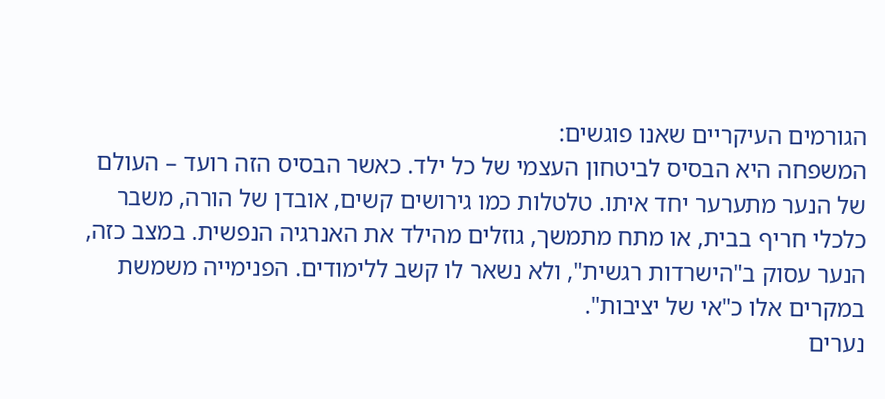הגורמים העיקריים שאנו פוגשים:
המשפחה היא הבסיס לביטחון העצמי של כל ילד. כאשר הבסיס הזה רועד – העולם של הנער מתערער יחד איתו. טלטלות כמו גירושים קשים, אובדן של הורה, משבר כלכלי חריף בבית, או מתח מתמשך, גוזלים מהילד את האנרגיה הנפשית. במצב כזה, הנער עסוק ב"הישרדות רגשית", ולא נשאר לו קשב ללימודים. הפנימייה משמשת במקרים אלו כ"אי של יציבות".
נערים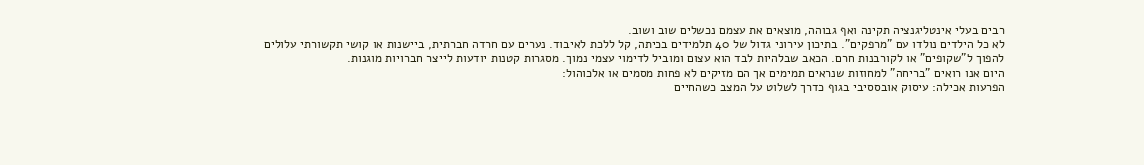רבים בעלי אינטליגנציה תקינה ואף גבוהה, מוצאים את עצמם נכשלים שוב ושוב.
לא כל הילדים נולדו עם "מרפקים". בתיכון עירוני גדול של 40 תלמידים בכיתה, קל ללכת לאיבוד. נערים עם חרדה חברתית, ביישנות או קושי תקשורתי עלולים להפוך ל"שקופים" או לקורבנות חרם. הכאב שבלהיות לבד הוא עצום ומוביל לדימוי עצמי נמוך. מסגרות קטנות יודעות לייצר חברויות מוגנות.
היום אנו רואים "בריחה" למחוזות שנראים תמימים אך הם מזיקים לא פחות מסמים או אלכוהול:
הפרעות אכילה: עיסוק אובססיבי בגוף כדרך לשלוט על המצב כשהחיים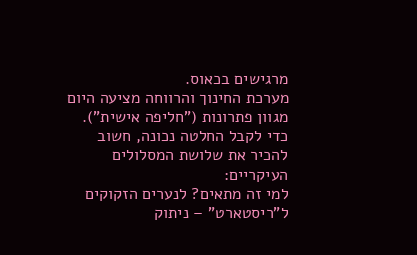מרגישים בכאוס.
מערכת החינוך והרווחה מציעה היום מגוון פתרונות ("חליפה אישית"). כדי לקבל החלטה נכונה, חשוב להכיר את שלושת המסלולים העיקריים:
למי זה מתאים? לנערים הזקוקים ל"ריסטארט" – ניתוק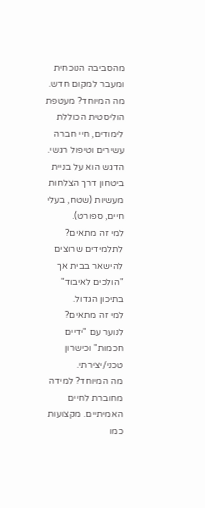מהסביבה הנוכחית ומעבר למקום חדש.
מה המיוחד? מעטפת הוליסטית הכוללת לימודים, חיי חברה עשירים וטיפול רגשי. הדגש הוא על בניית ביטחון דרך הצלחות מעשיות (שטח, בעלי חיים, ספורט).
למי זה מתאים? לתלמידים שרוצים להישאר בבית אך "הולכים לאיבוד" בתיכון הגדול.
למי זה מתאים? לנוער עם "ידיים חכמות" וכישרון טכני/יצירתי.
מה המיוחד? למידה מחוברת לחיים האמיתיים. מקצועות כמו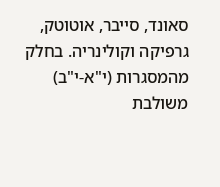סאונד, סייבר, אוטוטק, גרפיקה וקולינריה. בחלק מהמסגרות (י"א-י"ב) משולבת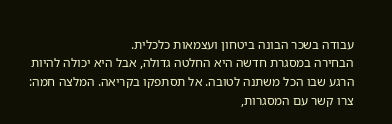עבודה בשכר הבונה ביטחון ועצמאות כלכלית.
הבחירה במסגרת חדשה היא החלטה גדולה, אבל היא יכולה להיות הרגע שבו הכל משתנה לטובה. אל תסתפקו בקריאה. המלצה חמה: צרו קשר עם המסגרות,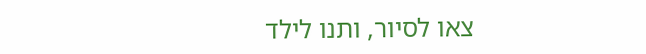צאו לסיור, ותנו לילד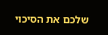שלכם את הסיכוי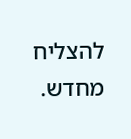להצליח מחדש.